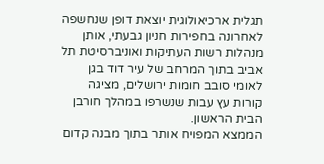תגלית ארכיאולוגית יוצאת דופן שנחשפה לאחרונה בחפירות חניון גבעתי, אותן מנהלות רשות העתיקות ואוניברסיטת תל אביב בתוך המרחב של עיר דוד בגן לאומי סובב חומות ירושלים, מציגה קורות עץ עבות שנשרפו במהלך חורבן הבית הראשון.
הממצא המפויח אותר בתוך מבנה קדום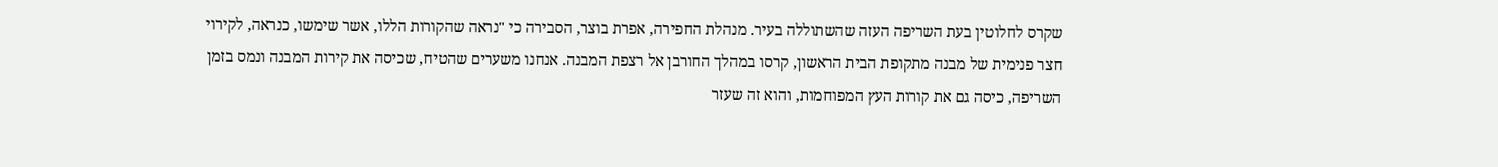שקרס לחלוטין בעת השריפה העזה שהשתוללה בעיר. מנהלת החפירה, אפרת בוצר, הסבירה כי "נראה שהקורות הללו, אשר שימשו, כנראה, לקירוי חצר פנימית של מבנה מתקופת הבית הראשון, קרסו במהלך החורבן אל רצפת המבנה. אנחנו משערים שהטיח, שכיסה את קירות המבנה ונמס בזמן השריפה, כיסה גם את קורות העץ המפוחמות, והוא זה שעזר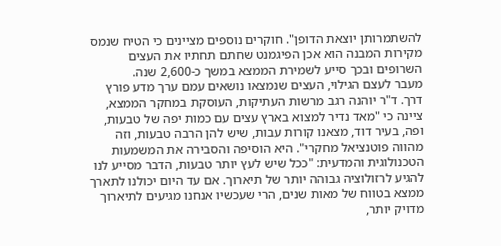להשתמרותן יוצאת הדופן". חוקרים נוספים מציינים כי הטיח שנמס מקירות המבנה הוא אכן הפיגמנט שחתם תחתיו את העצים השרופים ובכך סייע לשמירת הממצא במשך כ-2,600 שנה.
מעבר לעצם הגילוי, העצים שנמצאו נושאים עמם ערך מדע פורץ דרך. ד"ר יוהנה רגב מרשות העתיקות, העוסקת במחקר הממצא, ציינה כי "מאד נדיר למצוא בארץ עצים עם כמות יפה של טבעות, ופה, בעיר דוד, מצאנו קורות עבות, שיש להן הרבה טבעות, וזה מהווה פוטנציאל מחקרי". היא הוסיפה והסבירה את המשמעות הטכנולוגית והמדעית: "ככל שיש לעץ יותר טבעות, הדבר מסייע לנו להגיע לרזולוציה גבוהה יותר של תיארוך. אם עד היום יכולנו לתארך ממצא בטווח של מאות שנים, הרי שעכשיו אנחנו מגיעים לתיארוך מדויק יותר,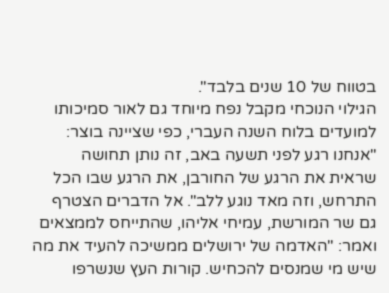בטווח של 10 שנים בלבד".
הגילוי הנוכחי מקבל נפח מיוחד גם לאור סמיכותו למועדים בלוח השנה העברי, כפי שציינה בוצר: "אנחנו רגע לפני תשעה באב, זה נותן תחושה שראית את הרגע של החורבן, את הרגע שבו הכל התרחש, וזה מאד נוגע ללב". אל הדברים הצטרף גם שר המורשת, עמיחי אליהו, שהתייחס לממצאים ואמר: "האדמה של ירושלים ממשיכה להעיד את מה שיש מי שמנסים להכחיש. קורות העץ שנשרפו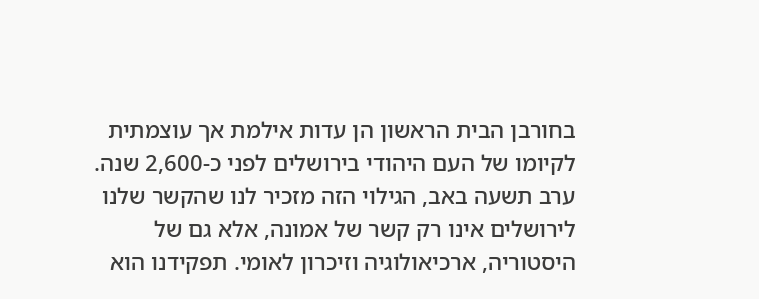בחורבן הבית הראשון הן עדות אילמת אך עוצמתית לקיומו של העם היהודי בירושלים לפני כ-2,600 שנה. ערב תשעה באב, הגילוי הזה מזכיר לנו שהקשר שלנו לירושלים אינו רק קשר של אמונה, אלא גם של היסטוריה, ארכיאולוגיה וזיכרון לאומי. תפקידנו הוא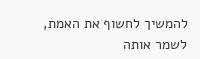להמשיך לחשוף את האמת, לשמר אותה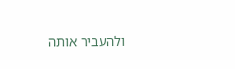ולהעביר אותה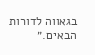בגאווה לדורות הבאים.״